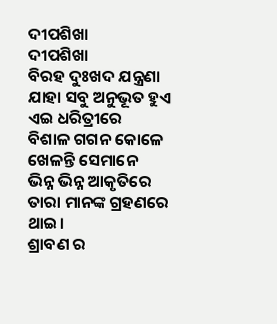ଦୀପଶିଖା
ଦୀପଶିଖା
ବିରହ ଦୁଃଖଦ ଯନ୍ତ୍ରଣା
ଯାହା ସବୁ ଅନୁଭୂତ ହୁଏ ଏଇ ଧରିତ୍ରୀରେ
ବିଶାଳ ଗଗନ କୋଳେ ଖେଳନ୍ତି ସେମାନେ
ଭିନ୍ନ ଭିନ୍ନ ଆକୃତିରେ ତାରା ମାନଙ୍କ ଗ୍ରହଣରେ ଥାଇ।
ଶ୍ରାବଣ ର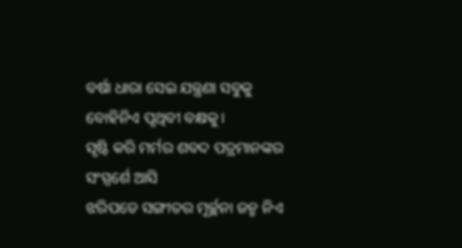ବର୍ଷା ଧାରା ସେଇ ଯନ୍ତ୍ରଣା ସବୁକୁ
ବୋହିନିଏ ପୃଥିବୀ ବକ୍ଷକୁ।
ସୃଷ୍ଟି କରି ମର୍ମର ଶବଦ ପତ୍ରମାନଙ୍କର ସଂସ୍ପର୍ଶେ ଆସି
ଝରିପଡେ ସଙ୍ଗୀତର ମୂର୍ଚ୍ଛନା ଜନ୍ମ ନିଏ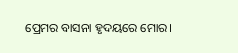ପ୍ରେମର ବାସନା ହୃଦୟରେ ମୋର।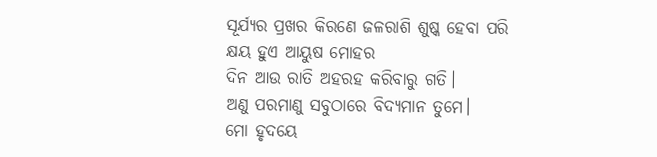ସୂର୍ଯ୍ୟର ପ୍ରଖର କିରଣେ ଜଳରାଶି ଶୁଷ୍କ ହେବା ପରି
କ୍ଷୟ ହୁଏ ଆୟୁଷ ମୋହର
ଦିନ ଆଉ ରାତି ଅହରହ କରିବାରୁ ଗତି।
ଅଣୁ ପରମାଣୁ ସବୁଠାରେ ବିଦ୍ୟମାନ ତୁମେ।
ମୋ ହୃଦୟେ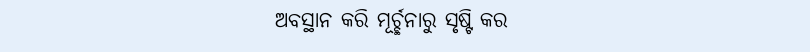ଅବସ୍ଥାନ କରି ମୂର୍ଚ୍ଛନାରୁ ସୃଷ୍ଟି କର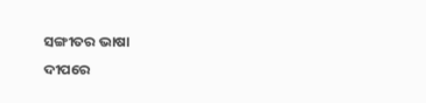ସଙ୍ଗୀତର ଭାଷା
ଦୀପରେ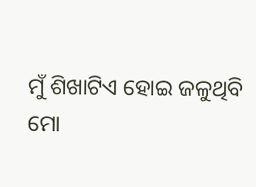ମୁଁ ଶିଖାଟିଏ ହୋଇ ଜଳୁଥିବି
ମୋ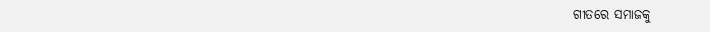ଗୀତରେ ସମାଜକୁ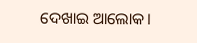ଦେଖାଇ ଆଲୋକ।